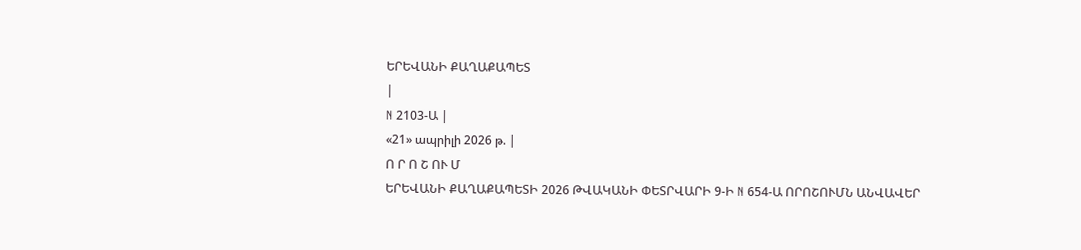ԵՐԵՎԱՆԻ ՔԱՂԱՔԱՊԵՏ
|
N 2103-Ա |
«21» ապրիլի 2026 թ. |
Ո Ր Ո Շ ՈՒ Մ
ԵՐԵՎԱՆԻ ՔԱՂԱՔԱՊԵՏԻ 2026 ԹՎԱԿԱՆԻ ՓԵՏՐՎԱՐԻ 9-Ի N 654-Ա ՈՐՈՇՈՒՄՆ ԱՆՎԱՎԵՐ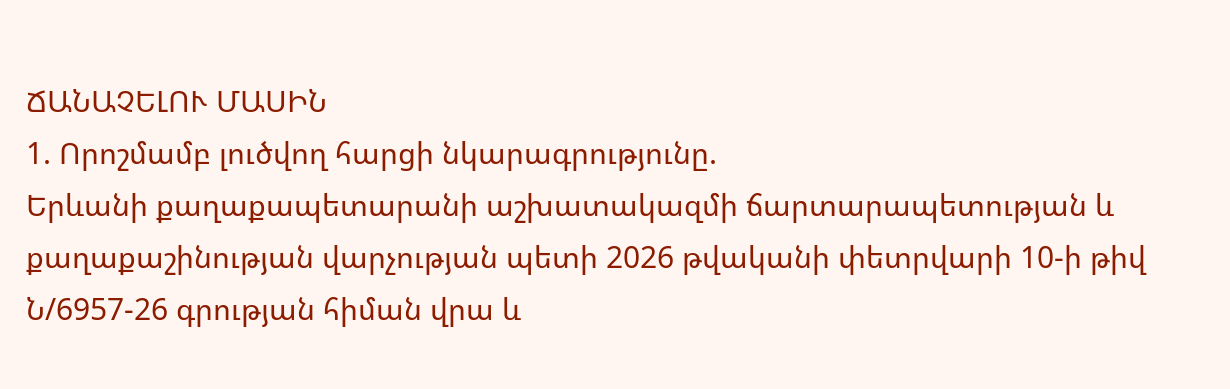ՃԱՆԱՉԵԼՈՒ ՄԱՍԻՆ
1. Որոշմամբ լուծվող հարցի նկարագրությունը.
Երևանի քաղաքապետարանի աշխատակազմի ճարտարապետության և քաղաքաշինության վարչության պետի 2026 թվականի փետրվարի 10-ի թիվ Ն/6957-26 գրության հիման վրա և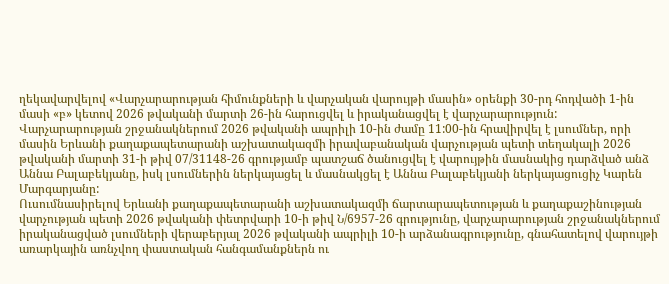ղեկավարվելով «Վարչարարության հիմունքների և վարչական վարույթի մասին» օրենքի 30-րդ հոդվածի 1-ին մասի «բ» կետով 2026 թվականի մարտի 26-ին հարուցվել և իրականացվել է վարչարարություն:
Վարչարարության շրջանակներում 2026 թվականի ապրիլի 10-ին ժամը 11:00-ին հրավիրվել է լսումներ, որի մասին Երևանի քաղաքապետարանի աշխատակազմի իրավաբանական վարչության պետի տեղակալի 2026 թվականի մարտի 31-ի թիվ 07/31148-26 գրությամբ պատշաճ ծանուցվել է վարույթին մասնակից դարձված անձ Աննա Բալաբեկյանը, իսկ լսումներին ներկայացել և մասնակցել է Աննա Բալաբեկյանի ներկայացուցիչ Կարեն Մարգարյանը:
Ուսումնասիրելով Երևանի քաղաքապետարանի աշխատակազմի ճարտարապետության և քաղաքաշինության վարչության պետի 2026 թվականի փետրվարի 10-ի թիվ Ն/6957-26 գրությունը, վարչարարության շրջանակներում իրականացված լսումների վերաբերյալ 2026 թվականի ապրիլի 10-ի արձանագրությունը, գնահատելով վարույթի առարկային առնչվող փաստական հանգամանքներն ու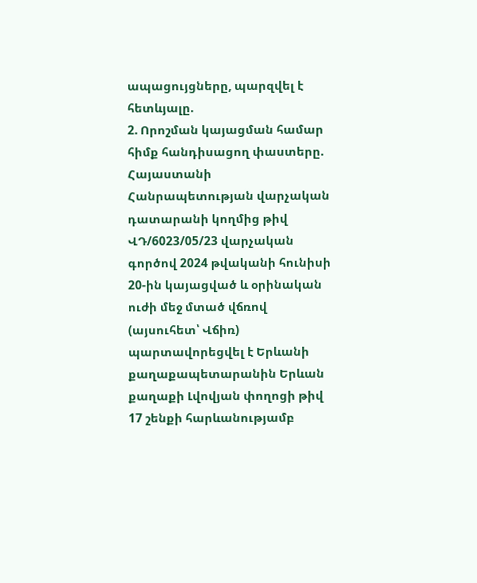ապացույցները, պարզվել է հետևյալը.
2. Որոշման կայացման համար հիմք հանդիսացող փաստերը.
Հայաստանի Հանրապետության վարչական դատարանի կողմից թիվ ՎԴ/6023/05/23 վարչական գործով 2024 թվականի հունիսի 20-ին կայացված և օրինական ուժի մեջ մտած վճռով (այսուհետ՝ Վճիռ) պարտավորեցվել է Երևանի քաղաքապետարանին Երևան քաղաքի Լվովյան փողոցի թիվ 17 շենքի հարևանությամբ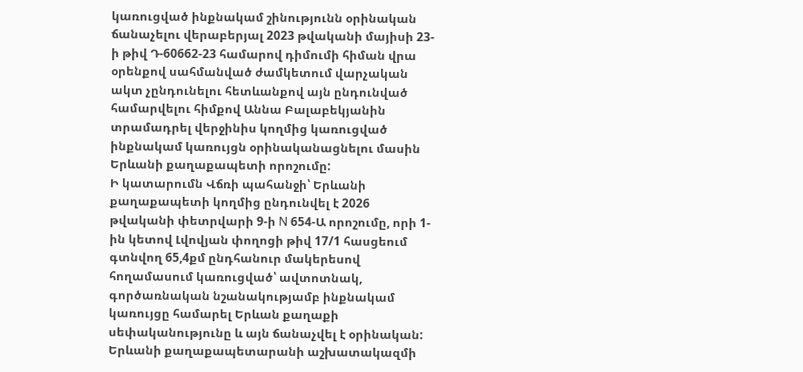կառուցված ինքնակամ շինությունն օրինական ճանաչելու վերաբերյալ 2023 թվականի մայիսի 23-ի թիվ Դ-60662-23 համարով դիմումի հիման վրա օրենքով սահմանված ժամկետում վարչական ակտ չընդունելու հետևանքով այն ընդունված համարվելու հիմքով Աննա Բալաբեկյանին տրամադրել վերջինիս կողմից կառուցված ինքնակամ կառույցն օրինականացնելու մասին Երևանի քաղաքապետի որոշումը:
Ի կատարումն Վճռի պահանջի՝ Երևանի քաղաքապետի կողմից ընդունվել է 2026 թվականի փետրվարի 9-ի N 654-Ա որոշումը, որի 1-ին կետով Լվովյան փողոցի թիվ 17/1 հասցեում գտնվող 65,4քմ ընդհանուր մակերեսով հողամասում կառուցված՝ ավտոտնակ, գործառնական նշանակությամբ ինքնակամ կառույցը համարել Երևան քաղաքի սեփականությունը և այն ճանաչվել է օրինական:
Երևանի քաղաքապետարանի աշխատակազմի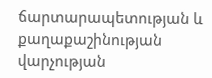ճարտարապետության և քաղաքաշինության վարչության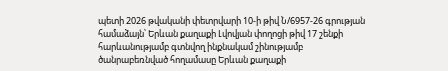պետի 2026 թվականի փետրվարի 10-ի թիվ Ն/6957-26 գրության համաձայն՝ Երևան քաղաքի Լվովյան փողոցի թիվ 17 շենքի հարևանությամբ գտնվող ինքնակամ շինությամբ ծանրաբեռնված հողամասը Երևան քաղաքի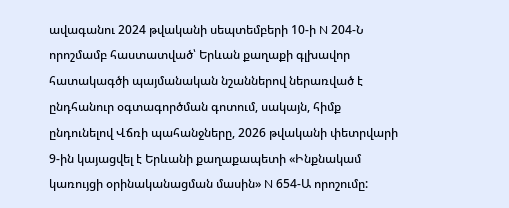ավագանու 2024 թվականի սեպտեմբերի 10-ի N 204-Ն որոշմամբ հաստատված՝ Երևան քաղաքի գլխավոր հատակագծի պայմանական նշաններով ներառված է ընդհանուր օգտագործման գոտում, սակայն, հիմք ընդունելով Վճռի պահանջները, 2026 թվականի փետրվարի 9-ին կայացվել է Երևանի քաղաքապետի «Ինքնակամ կառույցի օրինականացման մասին» N 654-Ա որոշումը: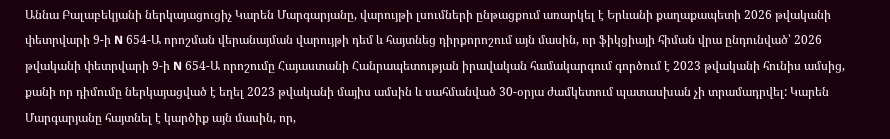Աննա Բալաբեկյանի ներկայացուցիչ Կարեն Մարգարյանը, վարույթի լսումների ընթացքում առարկել է Երևանի քաղաքապետի 2026 թվականի փետրվարի 9-ի N 654-Ա որոշման վերանայման վարույթի դեմ և հայտնեց դիրքորոշում այն մասին, որ ֆիկցիայի հիման վրա ընդունված՝ 2026 թվականի փետրվարի 9-ի N 654-Ա որոշումը Հայաստանի Հանրապետության իրավական համակարգում գործում է 2023 թվականի հունիս ամսից, քանի որ դիմումը ներկայացված է եղել 2023 թվականի մայիս ամսին և սահմանված 30-օրյա ժամկետում պատասխան չի տրամադրվել: Կարեն Մարգարյանը հայտնել է կարծիք այն մասին, որ,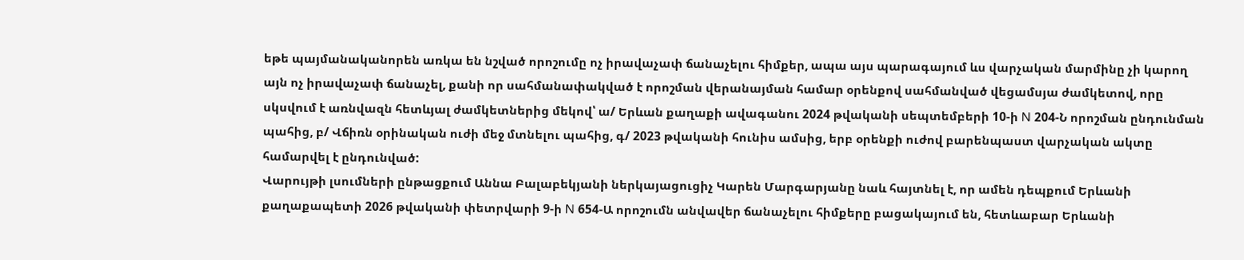եթե պայմանականորեն առկա են նշված որոշումը ոչ իրավաչափ ճանաչելու հիմքեր, ապա այս պարագայում ևս վարչական մարմինը չի կարող այն ոչ իրավաչափ ճանաչել, քանի որ սահմանափակված է որոշման վերանայման համար օրենքով սահմանված վեցամսյա ժամկետով, որը սկսվում է առնվազն հետևյալ ժամկետներից մեկով՝ ա/ Երևան քաղաքի ավագանու 2024 թվականի սեպտեմբերի 10-ի N 204-Ն որոշման ընդունման պահից, բ/ Վճիռն օրինական ուժի մեջ մտնելու պահից, գ/ 2023 թվականի հունիս ամսից, երբ օրենքի ուժով բարենպաստ վարչական ակտը համարվել է ընդունված:
Վարույթի լսումների ընթացքում Աննա Բալաբեկյանի ներկայացուցիչ Կարեն Մարգարյանը նաև հայտնել է, որ ամեն դեպքում Երևանի քաղաքապետի 2026 թվականի փետրվարի 9-ի N 654-Ա որոշումն անվավեր ճանաչելու հիմքերը բացակայում են, հետևաբար Երևանի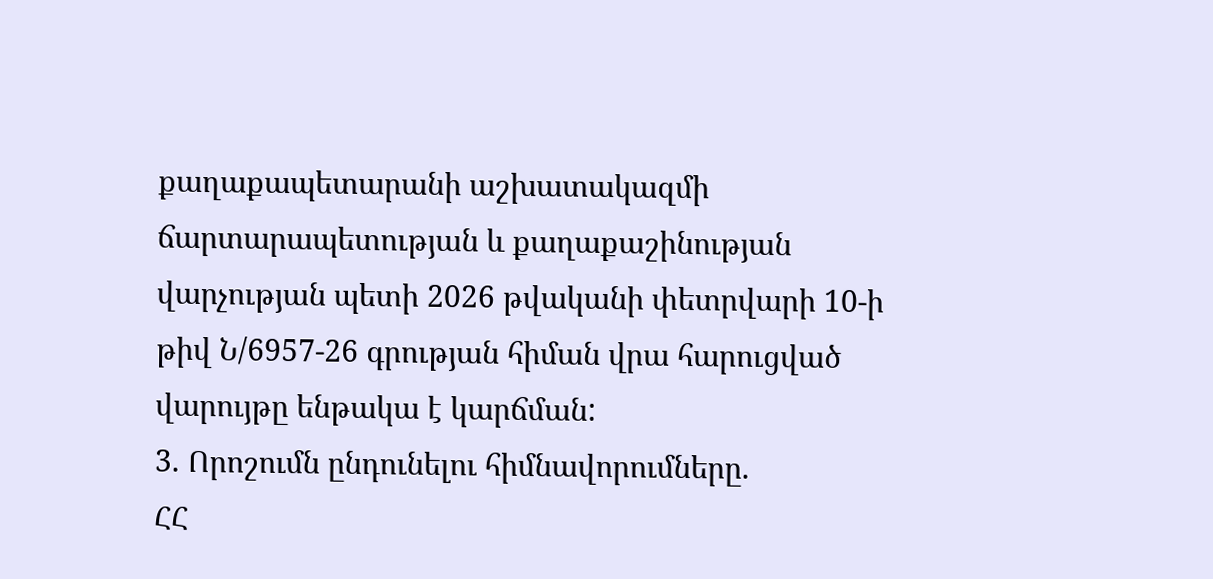քաղաքապետարանի աշխատակազմի ճարտարապետության և քաղաքաշինության վարչության պետի 2026 թվականի փետրվարի 10-ի թիվ Ն/6957-26 գրության հիման վրա հարուցված վարույթը ենթակա է կարճման:
3. Որոշումն ընդունելու հիմնավորումները.
ՀՀ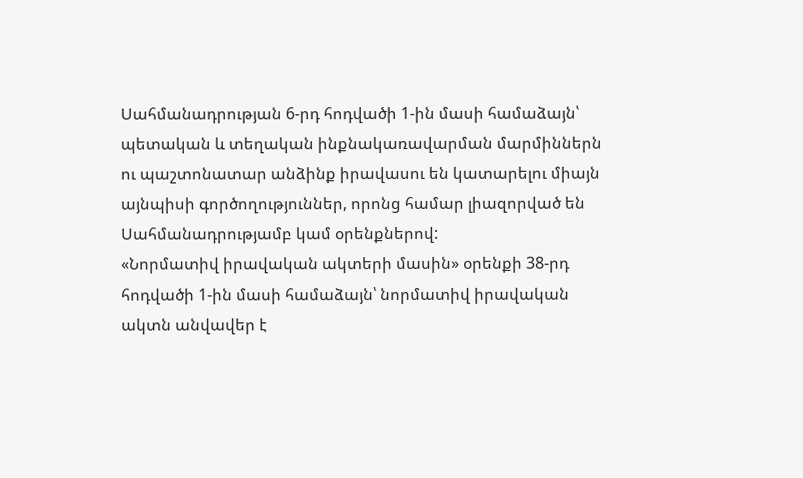Սահմանադրության 6-րդ հոդվածի 1-ին մասի համաձայն՝ պետական և տեղական ինքնակառավարման մարմիններն ու պաշտոնատար անձինք իրավասու են կատարելու միայն այնպիսի գործողություններ, որոնց համար լիազորված են Սահմանադրությամբ կամ օրենքներով:
«Նորմատիվ իրավական ակտերի մասին» օրենքի 38-րդ հոդվածի 1-ին մասի համաձայն՝ նորմատիվ իրավական ակտն անվավեր է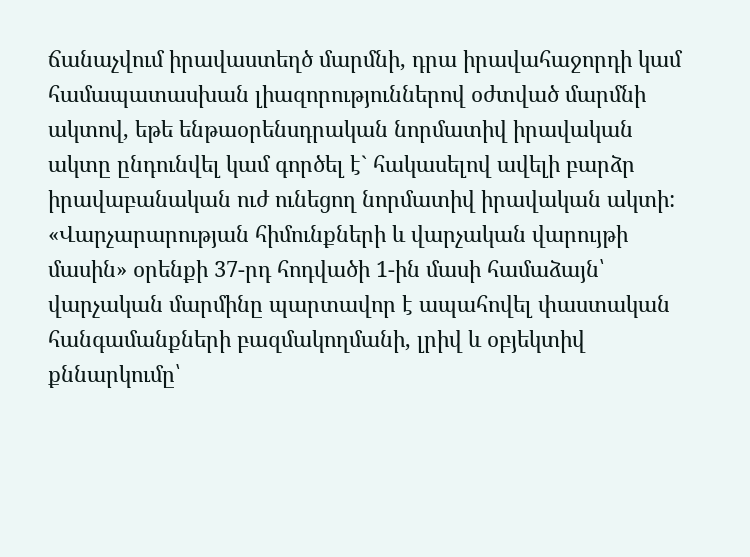ճանաչվում իրավաստեղծ մարմնի, դրա իրավահաջորդի կամ համապատասխան լիազորություններով օժտված մարմնի ակտով, եթե ենթաօրենսդրական նորմատիվ իրավական ակտը ընդունվել կամ գործել է` հակասելով ավելի բարձր իրավաբանական ուժ ունեցող նորմատիվ իրավական ակտի:
«Վարչարարության հիմունքների և վարչական վարույթի մասին» օրենքի 37-րդ հոդվածի 1-ին մասի համաձայն՝ վարչական մարմինը պարտավոր է ապահովել փաստական հանգամանքների բազմակողմանի, լրիվ և օբյեկտիվ քննարկումը՝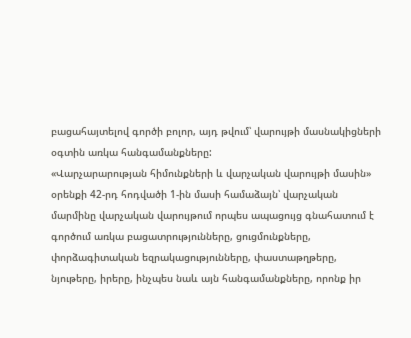բացահայտելով գործի բոլոր, այդ թվում՝ վարույթի մասնակիցների օգտին առկա հանգամանքները:
«Վարչարարության հիմունքների և վարչական վարույթի մասին» օրենքի 42-րդ հոդվածի 1-ին մասի համաձայն՝ վարչական մարմինը վարչական վարույթում որպես ապացույց գնահատում է գործում առկա բացատրությունները, ցուցմունքները, փորձագիտական եզրակացությունները, փաստաթղթերը, նյութերը, իրերը, ինչպես նաև այն հանգամանքները, որոնք իր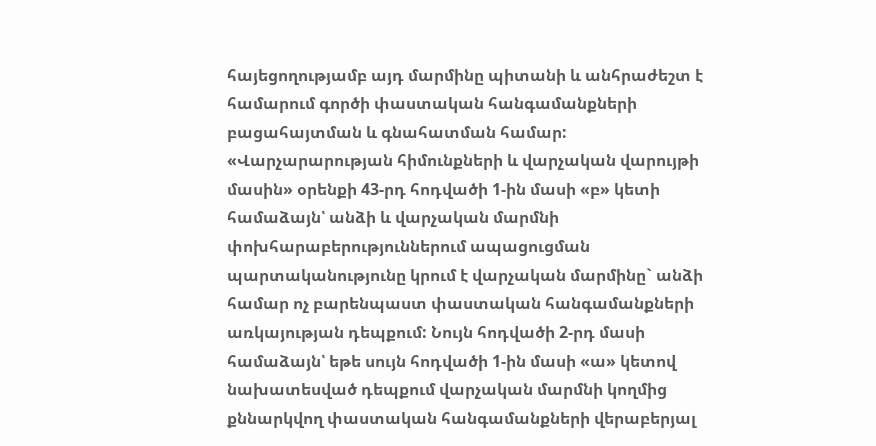հայեցողությամբ այդ մարմինը պիտանի և անհրաժեշտ է համարում գործի փաստական հանգամանքների բացահայտման և գնահատման համար:
«Վարչարարության հիմունքների և վարչական վարույթի մասին» օրենքի 43-րդ հոդվածի 1-ին մասի «բ» կետի համաձայն՝ անձի և վարչական մարմնի փոխհարաբերություններում ապացուցման պարտականությունը կրում է վարչական մարմինը` անձի համար ոչ բարենպաստ փաստական հանգամանքների առկայության դեպքում: Նույն հոդվածի 2-րդ մասի համաձայն՝ եթե սույն հոդվածի 1-ին մասի «ա» կետով նախատեսված դեպքում վարչական մարմնի կողմից քննարկվող փաստական հանգամանքների վերաբերյալ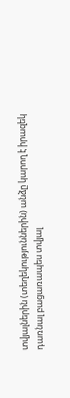տվյալներին (տեղեկություններին) անձը կարող է իրազեկ դառնալ բացառապես տվյալ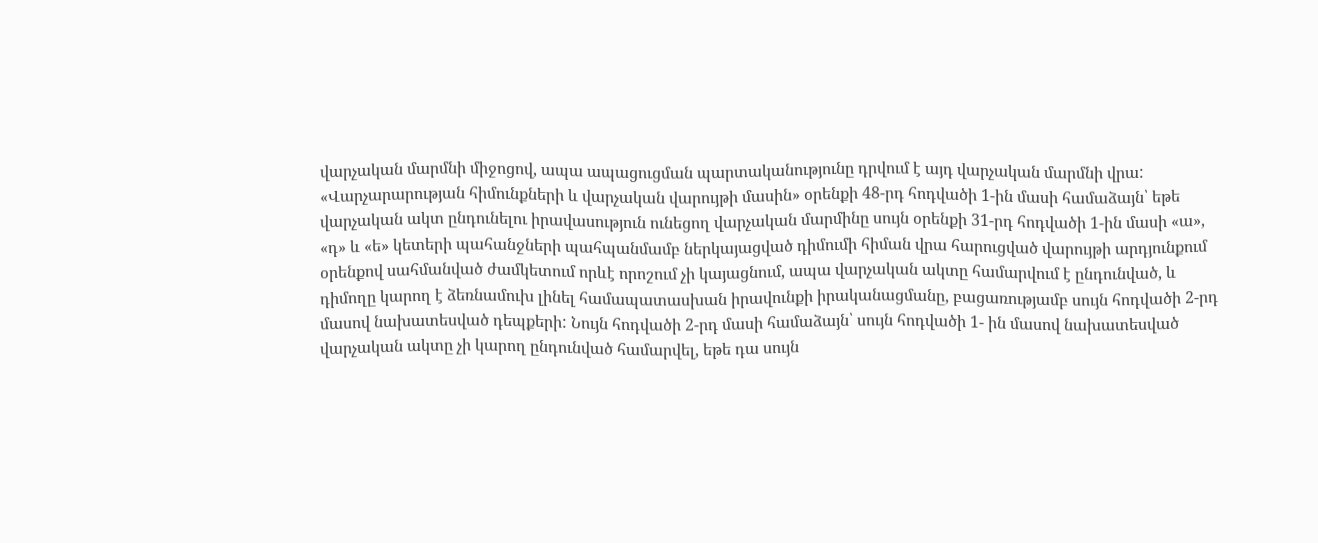վարչական մարմնի միջոցով, ապա ապացուցման պարտականությունը դրվում է այդ վարչական մարմնի վրա:
«Վարչարարության հիմունքների և վարչական վարույթի մասին» օրենքի 48-րդ հոդվածի 1-ին մասի համաձայն՝ եթե վարչական ակտ ընդունելու իրավասություն ունեցող վարչական մարմինը սույն օրենքի 31-րդ հոդվածի 1-ին մասի «ա», «դ» և «ե» կետերի պահանջների պահպանմամբ ներկայացված դիմումի հիման վրա հարուցված վարույթի արդյունքում օրենքով սահմանված ժամկետում որևէ որոշում չի կայացնում, ապա վարչական ակտը համարվում է ընդունված, և դիմողը կարող է ձեռնամուխ լինել համապատասխան իրավունքի իրականացմանը, բացառությամբ սույն հոդվածի 2-րդ մասով նախատեսված դեպքերի: Նույն հոդվածի 2-րդ մասի համաձայն՝ սույն հոդվածի 1- ին մասով նախատեսված վարչական ակտը չի կարող ընդունված համարվել, եթե դա սույն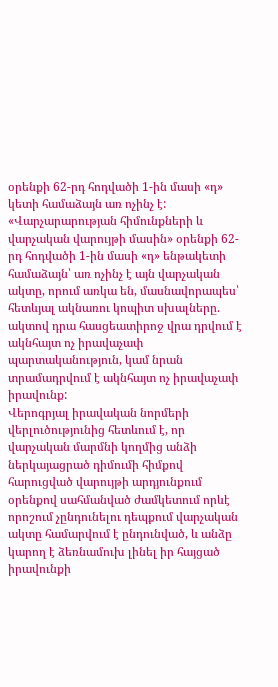օրենքի 62-րդ հոդվածի 1-ին մասի «դ» կետի համաձայն առ ոչինչ է:
«Վարչարարության հիմունքների և վարչական վարույթի մասին» օրենքի 62-րդ հոդվածի 1-ին մասի «դ» ենթակետի համաձայն՝ առ ոչինչ է այն վարչական ակտը, որում առկա են, մասնավորապես՝ հետևյալ ակնառու կոպիտ սխալները. ակտով դրա հասցեատիրոջ վրա դրվում է ակնհայտ ոչ իրավաչափ պարտականություն, կամ նրան տրամադրվում է ակնհայտ ոչ իրավաչափ իրավունք:
Վերոգրյալ իրավական նորմերի վերլուծությունից հետևում է, որ վարչական մարմնի կողմից անձի ներկայացրած դիմումի հիմքով հարուցված վարույթի արդյունքում օրենքով սահմանված ժամկետում որևէ որոշում չընդունելու դեպքում վարչական ակտը համարվում է ընդունված, և անձը կարող է ձեռնամուխ լինել իր հայցած իրավունքի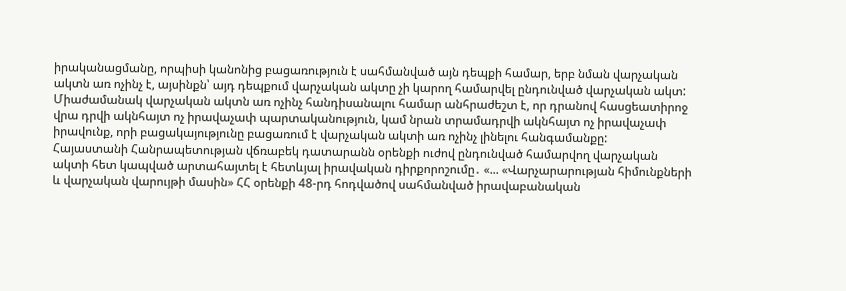իրականացմանը, որպիսի կանոնից բացառություն է սահմանված այն դեպքի համար, երբ նման վարչական ակտն առ ոչինչ է, այսինքն՝ այդ դեպքում վարչական ակտը չի կարող համարվել ընդունված վարչական ակտ: Միաժամանակ վարչական ակտն առ ոչինչ հանդիսանալու համար անհրաժեշտ է, որ դրանով հասցեատիրոջ վրա դրվի ակնհայտ ոչ իրավաչափ պարտականություն, կամ նրան տրամադրվի ակնհայտ ոչ իրավաչափ իրավունք, որի բացակայությունը բացառում է վարչական ակտի առ ոչինչ լինելու հանգամանքը:
Հայաստանի Հանրապետության վճռաբեկ դատարանն օրենքի ուժով ընդունված համարվող վարչական ակտի հետ կապված արտահայտել է հետևյալ իրավական դիրքորոշումը․ «... «Վարչարարության հիմունքների և վարչական վարույթի մասին» ՀՀ օրենքի 48-րդ հոդվածով սահմանված իրավաբանական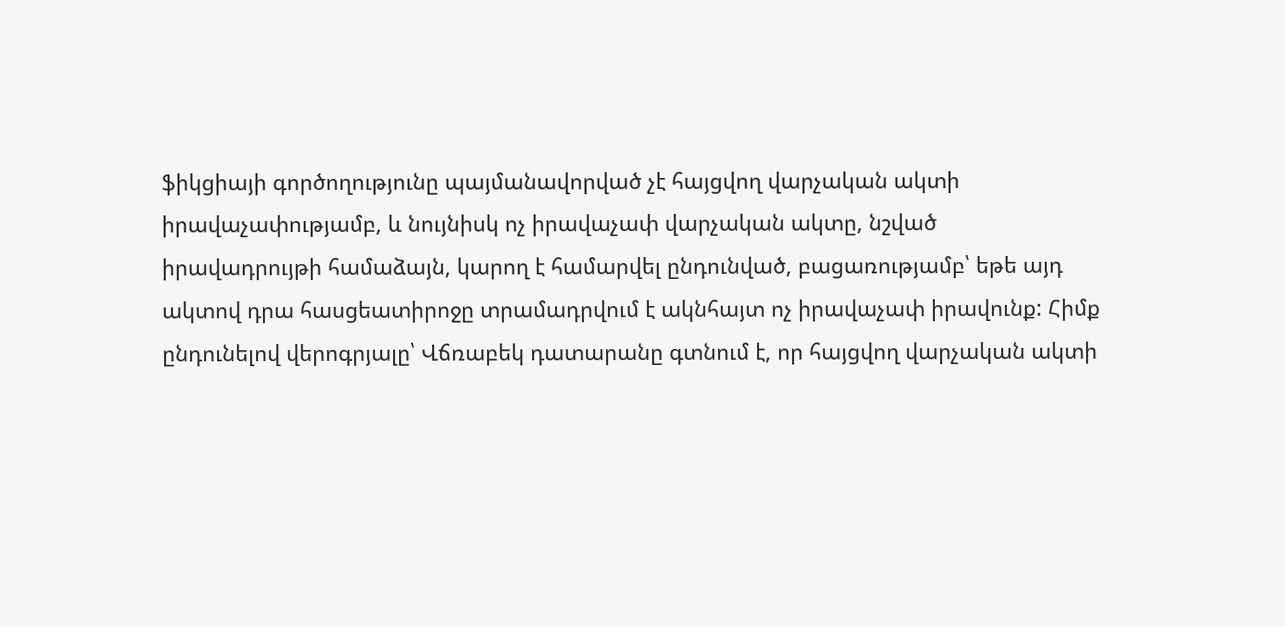ֆիկցիայի գործողությունը պայմանավորված չէ հայցվող վարչական ակտի իրավաչափությամբ, և նույնիսկ ոչ իրավաչափ վարչական ակտը, նշված իրավադրույթի համաձայն, կարող է համարվել ընդունված, բացառությամբ՝ եթե այդ ակտով դրա հասցեատիրոջը տրամադրվում է ակնհայտ ոչ իրավաչափ իրավունք: Հիմք ընդունելով վերոգրյալը՝ Վճռաբեկ դատարանը գտնում է, որ հայցվող վարչական ակտի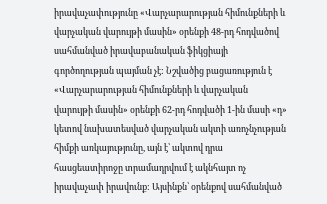իրավաչափությունը «Վարչարարության հիմունքների և վարչական վարույթի մասին» օրենքի 48-րդ հոդվածով սահմանված իրավաբանական ֆիկցիայի գործողության պայման չէ: Նշվածից բացառություն է «Վարչարարության հիմունքների և վարչական վարույթի մասին» օրենքի 62-րդ հոդվածի 1-ին մասի «դ» կետով նախատեսված վարչական ակտի առոչնչության հիմքի առկայությունը, այն է՝ ակտով դրա հասցեատիրոջը տրամադրվում է ակնհայտ ոչ իրավաչափ իրավունք: Այսինքն՝ օրենքով սահմանված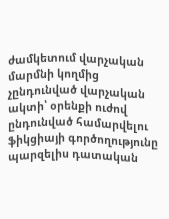ժամկետում վարչական մարմնի կողմից չընդունված վարչական ակտի՝ օրենքի ուժով ընդունված համարվելու ֆիկցիայի գործողությունը պարզելիս դատական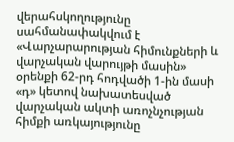վերահսկողությունը սահմանափակվում է «Վարչարարության հիմունքների և վարչական վարույթի մասին» օրենքի 62-րդ հոդվածի 1-ին մասի «դ» կետով նախատեսված վարչական ակտի առոչնչության հիմքի առկայությունը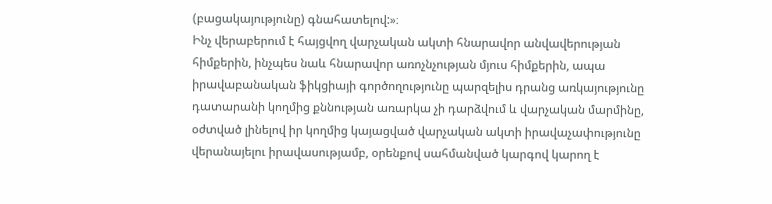(բացակայությունը) գնահատելով:»։
Ինչ վերաբերում է հայցվող վարչական ակտի հնարավոր անվավերության հիմքերին, ինչպես նաև հնարավոր առոչնչության մյուս հիմքերին, ապա իրավաբանական ֆիկցիայի գործողությունը պարզելիս դրանց առկայությունը դատարանի կողմից քննության առարկա չի դարձվում և վարչական մարմինը, օժտված լինելով իր կողմից կայացված վարչական ակտի իրավաչափությունը վերանայելու իրավասությամբ, օրենքով սահմանված կարգով կարող է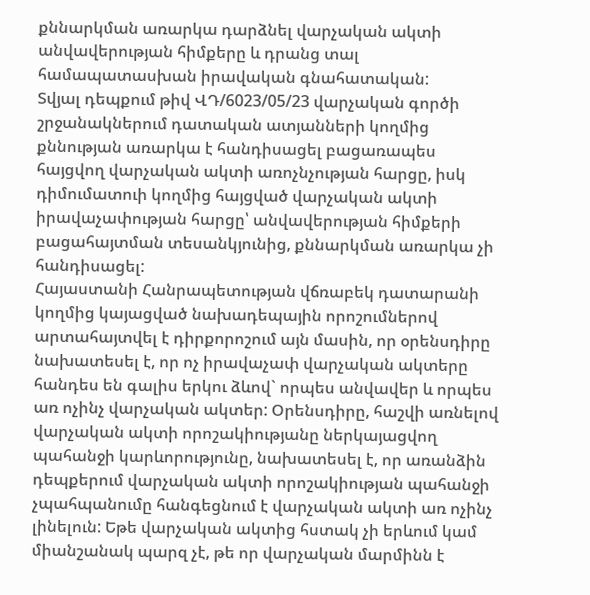քննարկման առարկա դարձնել վարչական ակտի անվավերության հիմքերը և դրանց տալ համապատասխան իրավական գնահատական:
Տվյալ դեպքում թիվ ՎԴ/6023/05/23 վարչական գործի շրջանակներում դատական ատյանների կողմից քննության առարկա է հանդիսացել բացառապես հայցվող վարչական ակտի առոչնչության հարցը, իսկ դիմումատուի կողմից հայցված վարչական ակտի իրավաչափության հարցը՝ անվավերության հիմքերի բացահայտման տեսանկյունից, քննարկման առարկա չի հանդիսացել:
Հայաստանի Հանրապետության վճռաբեկ դատարանի կողմից կայացված նախադեպային որոշումներով արտահայտվել է դիրքորոշում այն մասին, որ օրենսդիրը նախատեսել է, որ ոչ իրավաչափ վարչական ակտերը հանդես են գալիս երկու ձևով` որպես անվավեր և որպես առ ոչինչ վարչական ակտեր: Օրենսդիրը, հաշվի առնելով վարչական ակտի որոշակիությանը ներկայացվող պահանջի կարևորությունը, նախատեսել է, որ առանձին դեպքերում վարչական ակտի որոշակիության պահանջի չպահպանումը հանգեցնում է վարչական ակտի առ ոչինչ լինելուն: Եթե վարչական ակտից հստակ չի երևում կամ միանշանակ պարզ չէ, թե որ վարչական մարմինն է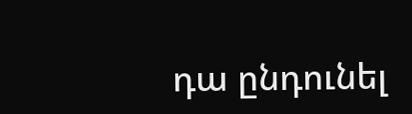դա ընդունել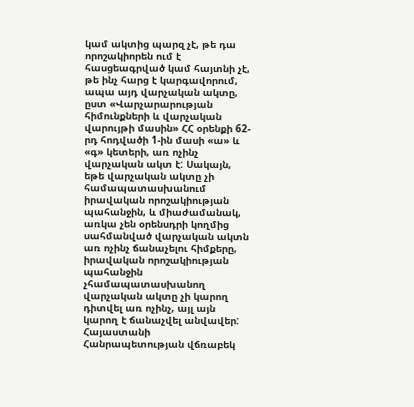կամ ակտից պարզ չէ, թե դա որոշակիորեն ում է հասցեագրված կամ հայտնի չէ, թե ինչ հարց է կարգավորում, ապա այդ վարչական ակտը, ըստ «Վարչարարության հիմունքների և վարչական վարույթի մասին» ՀՀ օրենքի 62-րդ հոդվածի 1-ին մասի «ա» և «գ» կետերի, առ ոչինչ վարչական ակտ է: Սակայն, եթե վարչական ակտը չի համապատասխանում իրավական որոշակիության պահանջին, և միաժամանակ, առկա չեն օրենսդրի կողմից սահմանված վարչական ակտն առ ոչինչ ճանաչելու հիմքերը, իրավական որոշակիության պահանջին չհամապատասխանող վարչական ակտը չի կարող դիտվել առ ոչինչ, այլ այն կարող է ճանաչվել անվավեր:
Հայաստանի Հանրապետության վճռաբեկ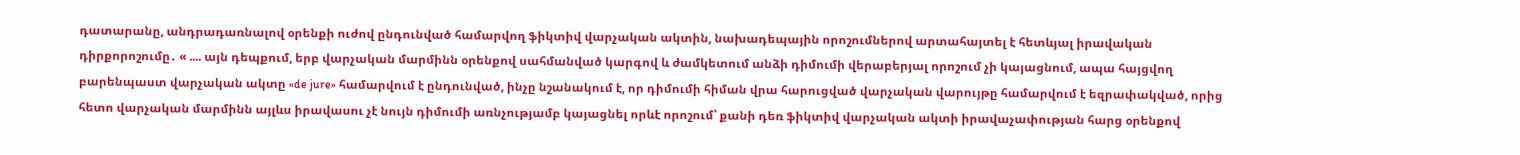դատարանը, անդրադառնալով օրենքի ուժով ընդունված համարվող ֆիկտիվ վարչական ակտին, նախադեպային որոշումներով արտահայտել է հետևյալ իրավական դիրքորոշումը․ « .... այն դեպքում, երբ վարչական մարմինն օրենքով սահմանված կարգով և ժամկետում անձի դիմումի վերաբերյալ որոշում չի կայացնում, ապա հայցվող բարենպաստ վարչական ակտը «de jure» համարվում է ընդունված, ինչը նշանակում է, որ դիմումի հիման վրա հարուցված վարչական վարույթը համարվում է եզրափակված, որից հետո վարչական մարմինն այլևս իրավասու չէ նույն դիմումի առնչությամբ կայացնել որևէ որոշում՝ քանի դեռ ֆիկտիվ վարչական ակտի իրավաչափության հարց օրենքով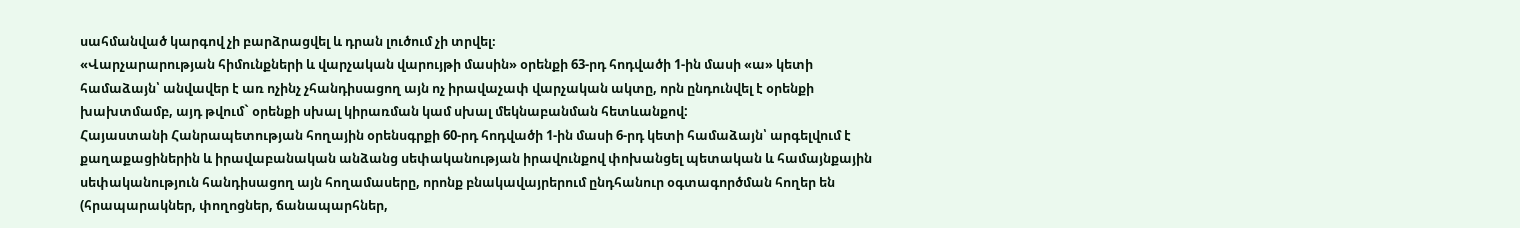սահմանված կարգով չի բարձրացվել և դրան լուծում չի տրվել։
«Վարչարարության հիմունքների և վարչական վարույթի մասին» օրենքի 63-րդ հոդվածի 1-ին մասի «ա» կետի համաձայն՝ անվավեր է առ ոչինչ չհանդիսացող այն ոչ իրավաչափ վարչական ակտը, որն ընդունվել է օրենքի խախտմամբ, այդ թվում` օրենքի սխալ կիրառման կամ սխալ մեկնաբանման հետևանքով:
Հայաստանի Հանրապետության հողային օրենսգրքի 60-րդ հոդվածի 1-ին մասի 6-րդ կետի համաձայն՝ արգելվում է քաղաքացիներին և իրավաբանական անձանց սեփականության իրավունքով փոխանցել պետական և համայնքային սեփականություն հանդիսացող այն հողամասերը, որոնք բնակավայրերում ընդհանուր օգտագործման հողեր են (հրապարակներ, փողոցներ, ճանապարհներ,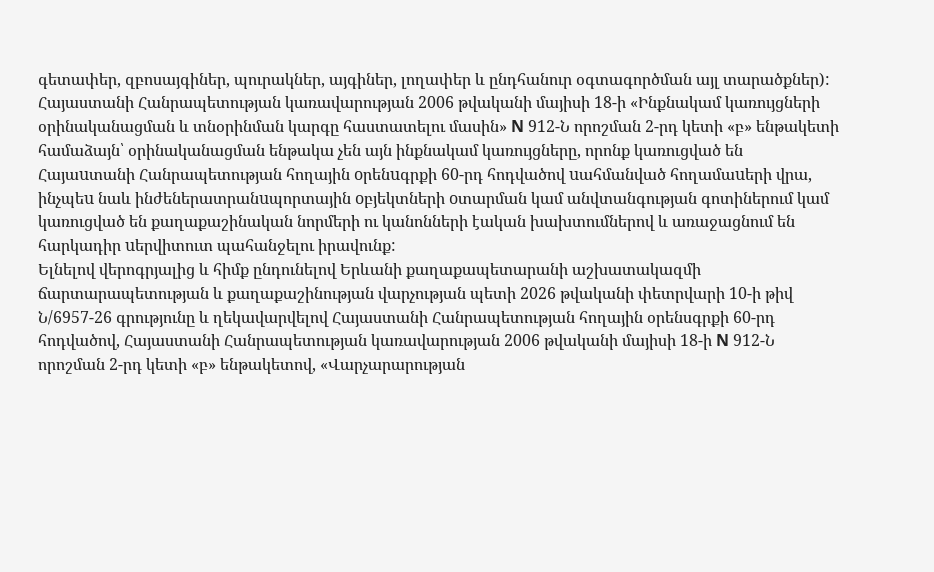գետափեր, զբոսայգիներ, պուրակներ, այգիներ, լողափեր և ընդհանուր օգտագործման այլ տարածքներ):
Հայաստանի Հանրապետության կառավարության 2006 թվականի մայիսի 18-ի «Ինքնակամ կառույցների օրինականացման և տնօրինման կարգը հաստատելու մասին» N 912-Ն որոշման 2-րդ կետի «բ» ենթակետի համաձայն՝ օրինականացման ենթակա չեն այն ինքնակամ կառույցները, որոնք կառուցված են Հայաuտանի Հանրապետության հողային oրենuգրքի 60-րդ հոդվածով uահմանված հողամաuերի վրա, ինչպեu նաև ինժեներատրանuպորտային oբյեկտների oտարման կամ անվտանգության գոտիներում կամ կառուցված են քաղաքաշինական նորմերի ու կանոնների էական խախտումներով և առաջացնում են հարկադիր uերվիտուտ պահանջելու իրավունք:
Ելնելով վերոգրյալից և հիմք ընդունելով Երևանի քաղաքապետարանի աշխատակազմի ճարտարապետության և քաղաքաշինության վարչության պետի 2026 թվականի փետրվարի 10-ի թիվ Ն/6957-26 գրությունը և ղեկավարվելով Հայաստանի Հանրապետության հողային օրենսգրքի 60-րդ հոդվածով, Հայաստանի Հանրապետության կառավարության 2006 թվականի մայիսի 18-ի N 912-Ն որոշման 2-րդ կետի «բ» ենթակետով, «Վարչարարության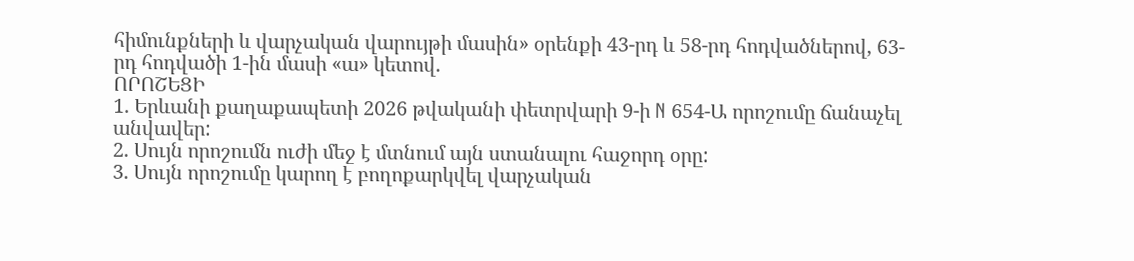հիմունքների և վարչական վարույթի մասին» օրենքի 43-րդ և 58-րդ հոդվածներով, 63-րդ հոդվածի 1-ին մասի «ա» կետով.
ՈՐՈՇԵՑԻ
1. Երևանի քաղաքապետի 2026 թվականի փետրվարի 9-ի N 654-Ա որոշումը ճանաչել անվավեր:
2. Սույն որոշումն ուժի մեջ է մտնում այն ստանալու հաջորդ օրը:
3. Սույն որոշումը կարող է բողոքարկվել վարչական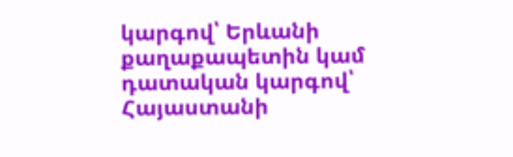կարգով՝ Երևանի քաղաքապետին կամ դատական կարգով՝ Հայաստանի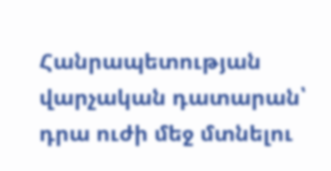Հանրապետության վարչական դատարան՝ դրա ուժի մեջ մտնելու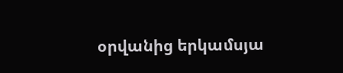օրվանից երկամսյա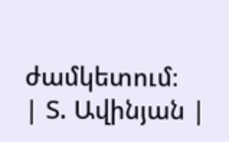ժամկետում։
| Տ. Ավինյան |